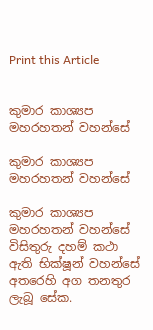Print this Article


කුමාර කාශ්‍යප මහරහතන් වහන්සේ

කුමාර කාශ්‍යප මහරහතන් වහන්සේ

කුමාර කාශ්‍යප මහරහතන් වහන්සේ විසිතුරු දහම් කථා ඇති භික්ෂූන් වහන්සේ අතරෙහි අග තනතුර ලැබූ සේක.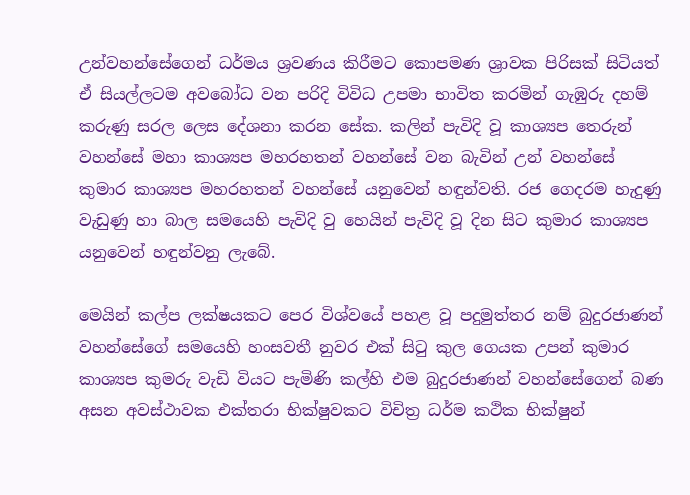උන්වහන්සේගෙන් ධර්මය ශ්‍රවණය කිරීමට කොපමණ ශ්‍රාවක පිරිසක් සිටියත් ඒ සියල්ලටම අවබෝධ වන පරිදි විවිධ උපමා භාවිත කරමින් ගැඹුරු දහම් කරුණු සරල ලෙස දේශනා කරන සේක. කලින් පැවිදි වූ කාශ්‍යප තෙරුන් වහන්සේ මහා කාශ්‍යප මහරහතන් වහන්සේ වන බැවින් උන් වහන්සේ කුමාර කාශ්‍යප මහරහතන් වහන්සේ යනුවෙන් හඳුන්වති. රජ ගෙදරම හැදුණු වැඩුණු හා බාල සමයෙහි පැවිදි වු හෙයින් පැවිදි වූ දින සිට කුමාර කාශ්‍යප යනුවෙන් හඳුන්වනු ලැබේ.

මෙයින් කල්ප ලක්ෂයකට පෙර විශ්වයේ පහළ වූ පදුමුත්තර නම් බුදුරජාණන් වහන්සේගේ සමයෙහි හංසවතී නුවර එක් සිටු කුල ගෙයක උපන් කුමාර කාශ්‍යප කුමරු වැඩි වියට පැමිණි කල්හි එම බුදුරජාණන් වහන්සේගෙන් බණ අසන අවස්ථාවක එක්තරා භික්ෂුවකට විචිත්‍ර ධර්ම කථික භික්ෂුන්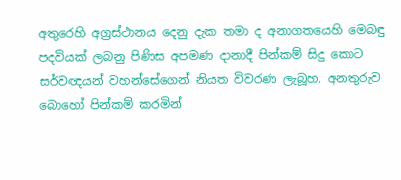අතුරෙහි අග්‍රස්ථානය දෙනු දැක තමා ද අනාගතයෙහි මෙබඳු පදවියක් ලබනු පිණිස අපමණ දානාදී පින්කම් සිදු කොට සර්වඥයන් වහන්සේගෙන් නියත විවරණ ලැබූහ. අනතුරුව බොහෝ පින්කම් කරමින්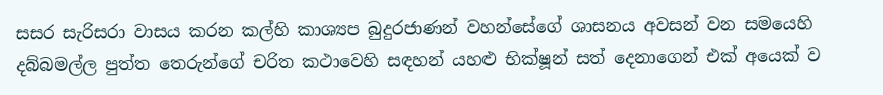සසර සැරිසරා වාසය කරන කල්හි කාශ්‍යප බුදුරජාණන් වහන්සේගේ ශාසනය අවසන් වන සමයෙහි දබ්බමල්ල පුත්ත තෙරුන්ගේ චරිත කථාවෙහි සඳහන් යහළු භික්ෂූන් සත් දෙනාගෙන් එක් අයෙක් ව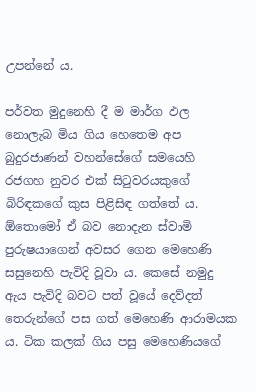උපන්නේ ය.

පර්වත මුදුනෙහි දී ම මාර්ග ඵල නොලැබ මිය ගිය හෙතෙම අප බුදුරජාණන් වහන්සේගේ සමයෙහි රජගහ නුවර එක් සිටුවරයකුගේ බිරිඳකගේ කුස පිළිසිඳ ගත්තේ ය. ඕතොමෝ ඒ බව නොදැන ස්වාමි පුරුෂයාගෙන් අවසර ගෙන මෙහෙණි සසුනෙහි පැවිදි වූවා ය. කෙසේ නමුදු ඇය පැවිදි බවට පත් වූයේ දෙව්දත් තෙරුන්ගේ පස ගත් මෙහෙණි ආරාමයක ය. ටික කලක් ගිය පසු මෙහෙණියගේ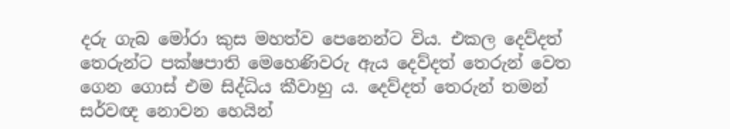දරු ගැබ මෝරා කුස මහත්ව පෙනෙන්ට විය. එකල දෙව්දත් තෙරුන්ට පක්ෂපාති මෙහෙණිවරු ඇය දෙව්දත් තෙරුන් වෙත ගෙන ගොස් එම සිද්ධිය කීවාහු ය. දෙව්දත් තෙරුන් තමන් සර්වඥ නොවන හෙයින්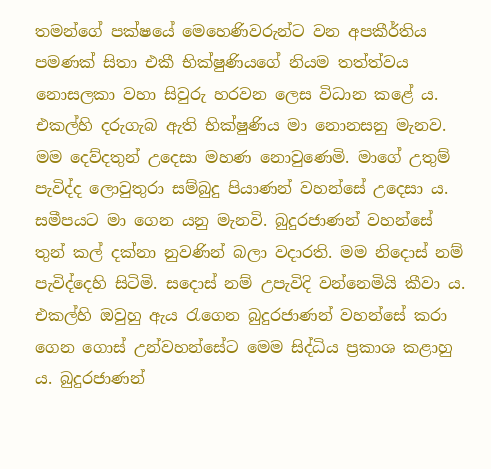තමන්ගේ පක්ෂයේ මෙහෙණිවරුන්ට වන අපකීර්තිය පමණක් සිතා එකී භික්ෂුණියගේ නියම තත්ත්වය නොසලකා වහා සිවුරු හරවන ලෙස විධාන කළේ ය. එකල්හි දරුගැබ ඇති භික්ෂුණිය මා නොනසනු මැනව. මම දෙව්දතුන් උදෙසා මහණ නොවුණෙමි. මාගේ උතුම් පැවිද්ද ලොවුතුරා සම්බුදු පියාණන් වහන්සේ උදෙසා ය. සමීපයට මා ගෙන යනු මැනවි. බුදුරජාණන් වහන්සේ තුන් කල් දක්නා නුවණින් බලා වදාරති. මම නිදොස් නම් පැවිද්දෙහි සිටිමි. සදොස් නම් උපැවිදි වන්නෙමියි කීවා ය. එකල්හි ඔවුහු ඇය රැගෙන බුදුරජාණන් වහන්සේ කරා ගෙන ගොස් උන්වහන්සේට මෙම සිද්ධිය ප්‍රකාශ කළාහු ය. බුදුරජාණන්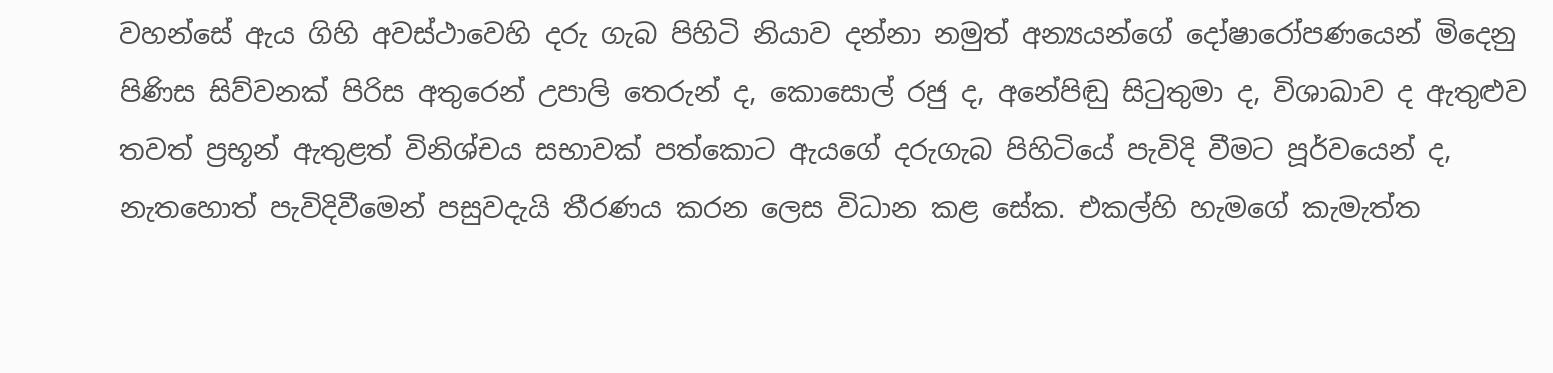වහන්සේ ඇය ගිහි අවස්ථාවෙහි දරු ගැබ පිහිටි නියාව දන්නා නමුත් අන්‍යයන්ගේ දෝෂාරෝපණයෙන් මිදෙනු පිණිස සිව්වනක් පිරිස අතුරෙන් උපාලි තෙරුන් ද, කොසොල් රජු ද, අනේපිඬු සිටුතුමා ද, විශාඛාව ද ඇතුළුව තවත් ප්‍රභූන් ඇතුළත් විනිශ්චය සභාවක් පත්කොට ඇයගේ දරුගැබ පිහිටියේ පැවිදි වීමට පූර්වයෙන් ද, නැතහොත් පැවිදිවීමෙන් පසුවදැයි තීරණය කරන ලෙස විධාන කළ සේක. එකල්හි හැමගේ කැමැත්ත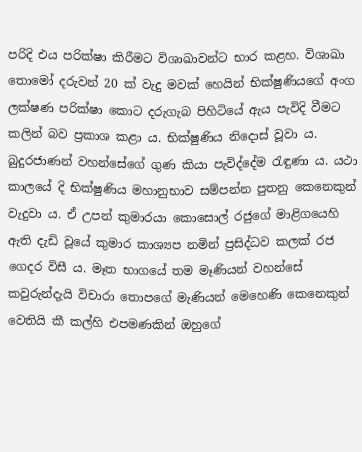පරිදි එය පරික්ෂා කිරීමට විශාඛාවන්ට භාර කළහ. විශාඛා තොමෝ දරුවන් 20 ක් වැදු මවක් හෙයින් භික්ෂුණියගේ අංග ලක්ෂණ පරික්ෂා කොට දරුගැබ පිහිටියේ ඇය පැවිදි වීමට කලින් බව ප්‍රකාශ කළා ය. භික්ෂුණිය නිදොස් වූවා ය. බුදුරජාණන් වහන්සේගේ ගුණ කියා පැවිද්දේම රැඳුණා ය. යථා කාලයේ දි භික්ෂුණිය මහානුභාව සම්පන්න පුතනු කෙනෙකුන් වැදුවා ය. ඒ උපන් කුමාරයා කොසොල් රජුගේ මාළිගයෙහි ඇති දැඩි වූයේ කුමාර කාශ්‍යප නමින් ප්‍රසිද්ධව කලක් රජ ගෙදර විසී ය. මෑත භාගයේ තම මෑණියන් වහන්සේ කවුරුන්දැයි විචාරා තොපගේ මැණියන් මෙහෙණි කෙනෙකුන් වෙතියි කී කල්හි එපමණකින් ඔහුගේ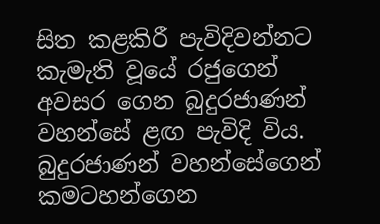සිත කළකිරී පැවිදිවන්නට කැමැති වූයේ රජුගෙන් අවසර ගෙන බුදුරජාණන් වහන්සේ ළඟ පැවිදි විය. බුදුරජාණන් වහන්සේගෙන් කමටහන්ගෙන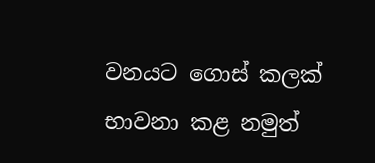වනයට ගොස් කලක් භාවනා කළ නමුත්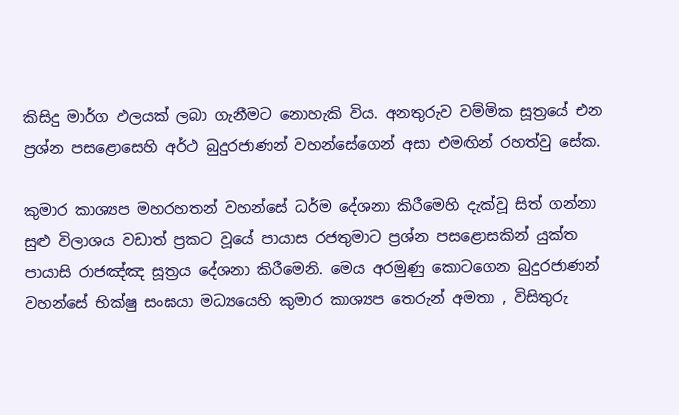කිසිදු මාර්ග ඵලයක් ලබා ගැනීමට නොහැකි විය. අනතුරුව වම්මික සූත්‍රයේ එන ප්‍රශ්න පසළොසෙහි අර්ථ බුදුරජාණන් වහන්සේගෙන් අසා එමඟින් රහත්වු සේක.

කුමාර කාශ්‍යප මහරහතන් වහන්සේ ධර්ම දේශනා කිරීමෙහි දැක්වූ සිත් ගන්නා සුළු විලාශය වඩාත් ප්‍රකට වූයේ පායාස රජතුමාට ප්‍රශ්න පසළොසකින් යුක්ත පායාසි රාජඤ්ඤ සූත්‍රය දේශනා කිරීමෙනි. මෙය අරමුණු කොටගෙන බුදුරජාණන් වහන්සේ භික්ෂු සංඝයා මධ්‍යයෙහි කුමාර කාශ්‍යප තෙරුන් අමතා , විසිතුරු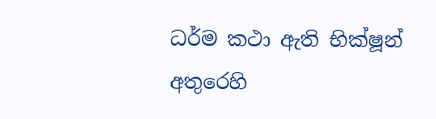ධර්ම කථා ඇති භික්ෂූන් අතුරෙහි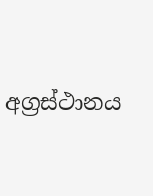අග්‍රස්ථානය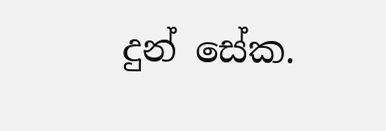දුන් සේක.